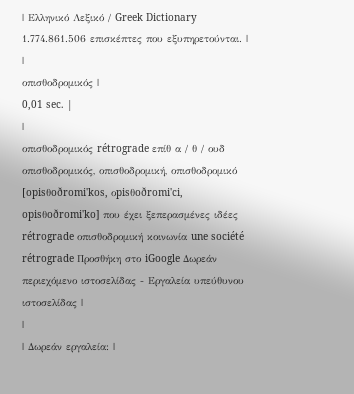| Ελληνικό Λεξικό / Greek Dictionary 1.774.861.506 επισκέπτες που εξυπηρετούνται. |
|
οπισθοδρομικός |
0,01 sec. |
|
οπισθοδρομικός rétrograde επίθ α / θ / ουδ οπισθοδρομικός, οπισθοδρομική, οπισθοδρομικό [opisθoðromi'kos, οpisθoðromi'ci, opisθoðromi'ko] που έχει ξεπερασμένες ιδέες rétrograde οπισθοδρομική κοινωνία une société rétrograde Προσθήκη στο iGoogle Δωρεάν περιεχόμενο ιστοσελίδας - Εργαλεία υπεύθυνου ιστοσελίδας |
|
| Δωρεάν εργαλεία: |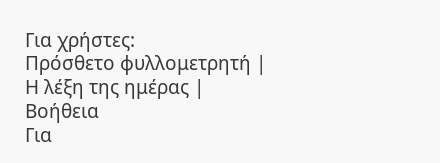Για χρήστες:
Πρόσθετο φυλλομετρητή |
Η λέξη της ημέρας |
Βοήθεια
Για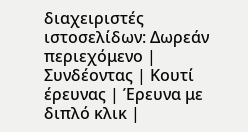διαχειριστές ιστοσελίδων: Δωρεάν περιεχόμενο | Συνδέοντας | Κουτί έρευνας | Έρευνα με διπλό κλικ |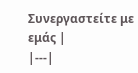Συνεργαστείτε με εμάς |
|---|